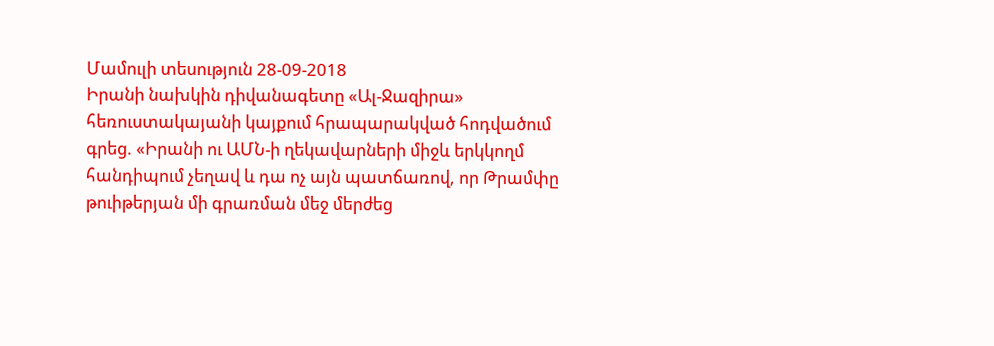Մամուլի տեսություն 28-09-2018
Իրանի նախկին դիվանագետը «Ալ-Ջազիրա» հեռուստակայանի կայքում հրապարակված հոդվածում գրեց. «Իրանի ու ԱՄՆ-ի ղեկավարների միջև երկկողմ հանդիպում չեղավ և դա ոչ այն պատճառով, որ Թրամփը թուիթերյան մի գրառման մեջ մերժեց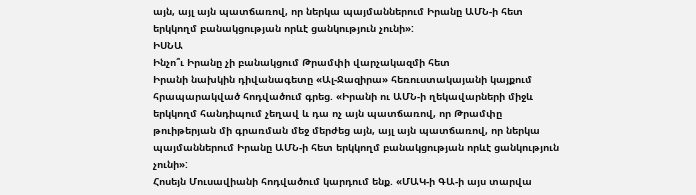այն, այլ այն պատճառով, որ ներկա պայմաններում Իրանը ԱՄՆ-ի հետ երկկողմ բանակցության որևէ ցանկություն չունի»:
ԻՍՆԱ
Ինչո՞ւ Իրանը չի բանակցում Թրամփի վարչակազմի հետ
Իրանի նախկին դիվանագետը «Ալ-Ջազիրա» հեռուստակայանի կայքում հրապարակված հոդվածում գրեց. «Իրանի ու ԱՄՆ-ի ղեկավարների միջև երկկողմ հանդիպում չեղավ և դա ոչ այն պատճառով, որ Թրամփը թուիթերյան մի գրառման մեջ մերժեց այն, այլ այն պատճառով, որ ներկա պայմաններում Իրանը ԱՄՆ-ի հետ երկկողմ բանակցության որևէ ցանկություն չունի»:
Հոսեյն Մուսավիանի հոդվածում կարդում ենք. «ՄԱԿ-ի ԳԱ-ի այս տարվա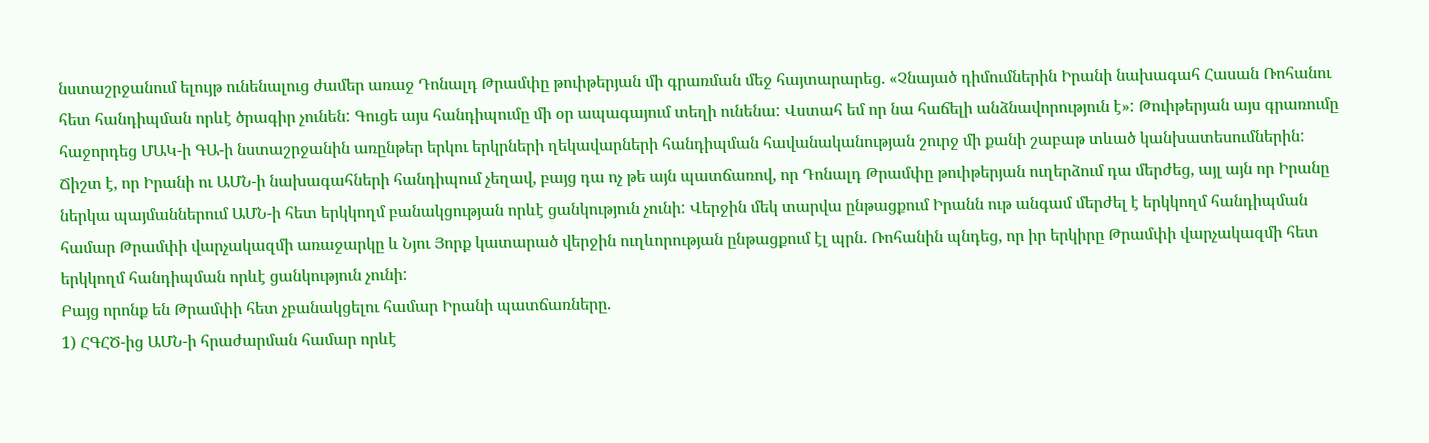նստաշրջանում ելույթ ունենալուց ժամեր առաջ Դոնալդ Թրամփը թուիթերյան մի գրառման մեջ հայտարարեց. «Չնայած դիմումներին Իրանի նախագահ Հասան Ռոհանու հետ հանդիպման որևէ ծրագիր չունեն: Գուցե այս հանդիպումը մի օր ապագայում տեղի ունենա: Վստահ եմ որ նա հաճելի անձնավորություն է»: Թուիթերյան այս գրառումը հաջորդեց ՄԱԿ-ի ԳԱ-ի նստաշրջանին առընթեր երկու երկրների ղեկավարների հանդիպման հավանականության շուրջ մի քանի շաբաթ տևած կանխատեսումներին:
Ճիշտ է, որ Իրանի ու ԱՄՆ-ի նախագահների հանդիպում չեղավ, բայց դա ոչ թե այն պատճառով, որ Դոնալդ Թրամփը թուիթերյան ուղերձում դա մերժեց, այլ այն որ Իրանը ներկա պայմաններում ԱՄՆ-ի հետ երկկողմ բանակցության որևէ ցանկություն չունի: Վերջին մեկ տարվա ընթացքում Իրանն ութ անգամ մերժել է երկկողմ հանդիպման համար Թրամփի վարչակազմի առաջարկը և Նյու Յորք կատարած վերջին ուղևորության ընթացքում էլ պրն. Ռոհանին պնդեց, որ իր երկիրը Թրամփի վարչակազմի հետ երկկողմ հանդիպման որևէ ցանկություն չունի:
Բայց որոնք են Թրամփի հետ չբանակցելու համար Իրանի պատճառները.
1) ՀԳՀԾ-ից ԱՄՆ-ի հրաժարման համար որևէ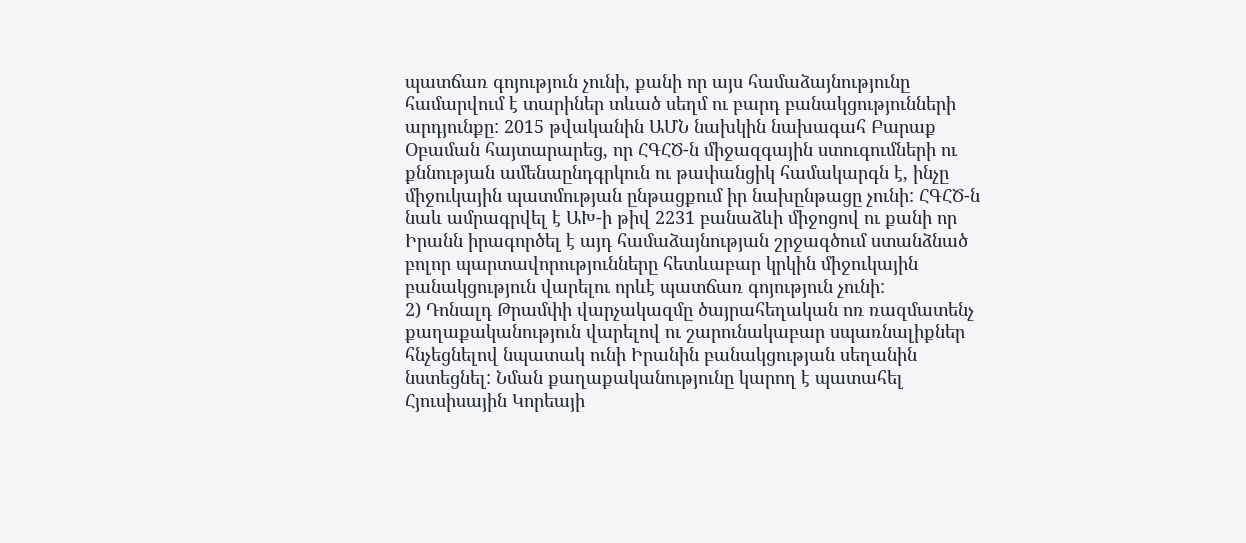պատճառ գոյություն չունի, քանի որ այս համաձայնությունը համարվում է տարիներ տևած սեղմ ու բարդ բանակցությունների արդյունքը: 2015 թվականին ԱՄՆ նախկին նախագահ Բարաք Օբաման հայտարարեց, որ ՀԳՀԾ-ն միջազգային ստուգումների ու քննության ամենաընդգրկուն ու թափանցիկ համակարգն է, ինչը միջուկային պատմության ընթացքում իր նախընթացը չունի: ՀԳՀԾ-ն նաև ամրագրվել է ԱԽ-ի թիվ 2231 բանաձևի միջոցով ու քանի որ Իրանն իրագործել է այդ համաձայնության շրջագծում ստանձնած բոլոր պարտավորությունները հետևաբար կրկին միջուկային բանակցություն վարելու որևէ պատճառ գոյություն չունի:
2) Դոնալդ Թրամփի վարչակազմը ծայրահեղական ոռ ռազմատենչ քաղաքականություն վարելով ու շարունակաբար սպառնալիքներ հնչեցնելով նպատակ ունի Իրանին բանակցության սեղանին նստեցնել: Նման քաղաքականությունը կարող է պատահել Հյուսիսային Կորեայի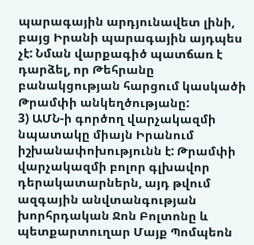պարագային արդյունավետ լինի, բայց Իրանի պարագային այդպես չէ: Նման վարքագիծ պատճառ է դարձել, որ Թեհրանը բանակցության հարցում կասկածի Թրամփի անկեղծությանը:
3) ԱՄՆ-ի գործող վարչակազմի նպատակը միայն Իրանում իշխանափոխությունն է: Թրամփի վարչակազմի բոլոր գլխավոր դերակատարներն, այդ թվում ազգային անվտանգության խորհրդական Ջոն Բոլտոնը և պետքարտուղար Մայք Պոմպեոն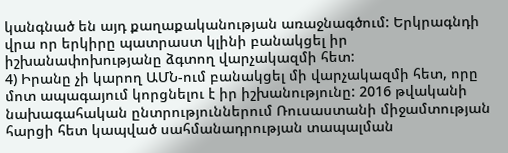կանգնած են այդ քաղաքականության առաջնագծում: Երկրագնդի վրա որ երկիրը պատրաստ կլինի բանակցել իր իշխանափոխությանը ձգտող վարչակազմի հետ:
4) Իրանը չի կարող ԱՄՆ-ում բանակցել մի վարչակազմի հետ, որը մոտ ապագայում կորցնելու է իր իշխանությունը: 2016 թվականի նախագահական ընտրություններում Ռուսաստանի միջամտության հարցի հետ կապված սահմանադրության տապալման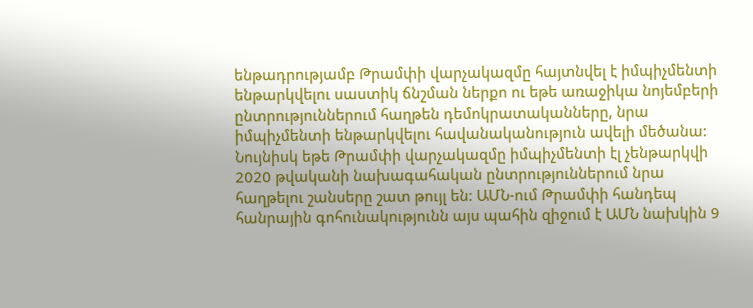ենթադրությամբ Թրամփի վարչակազմը հայտնվել է իմպիչմենտի ենթարկվելու սաստիկ ճնշման ներքո ու եթե առաջիկա նոյեմբերի ընտրություններում հաղթեն դեմոկրատականները, նրա իմպիչմենտի ենթարկվելու հավանականություն ավելի մեծանա:
Նույնիսկ եթե Թրամփի վարչակազմը իմպիչմենտի էլ չենթարկվի 2020 թվականի նախագահական ընտրություններում նրա հաղթելու շանսերը շատ թույլ են: ԱՄՆ-ում Թրամփի հանդեպ հանրային գոհունակությունն այս պահին զիջում է ԱՄՆ նախկին 9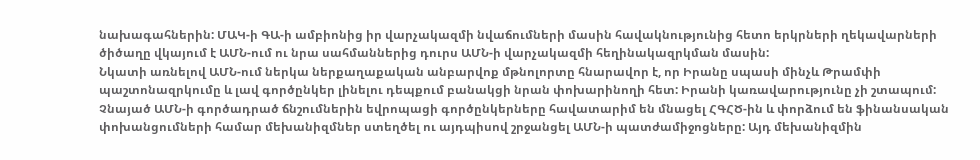նախագահներին: ՄԱԿ-ի ԳԱ-ի ամբիոնից իր վարչակազմի նվաճումների մասին հավակնությունից հետո երկրների ղեկավարների ծիծաղը վկայում է ԱՄՆ-ում ու նրա սահմաններից դուրս ԱՄՆ-ի վարչակազմի հեղինակազրկման մասին:
Նկատի առնելով ԱՄՆ-ում ներկա ներքաղաքական անբարվոք մթնոլորտը հնարավոր է, որ Իրանը սպասի մինչև Թրամփի պաշտոնազրկումը և լավ գործընկեր լինելու դեպքում բանակցի նրան փոխարինողի հետ: Իրանի կառավարությունը չի շտապում: Չնայած ԱՄՆ-ի գործադրած ճնշումներին եվրոպացի գործընկերները հավատարիմ են մնացել ՀԳՀԾ-ին և փորձում են ֆինանսական փոխանցումների համար մեխանիզմներ ստեղծել ու այդպիսով շրջանցել ԱՄՆ-ի պատժամիջոցները: Այդ մեխանիզմին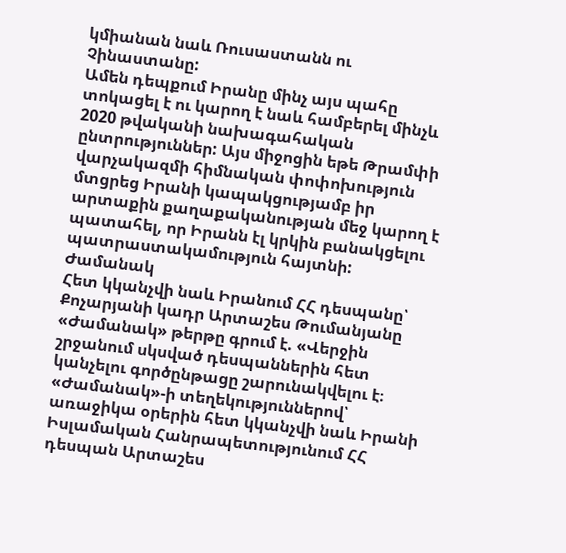կմիանան նաև Ռուսաստանն ու Չինաստանը:
Ամեն դեպքում Իրանը մինչ այս պահը տոկացել է ու կարող է նաև համբերել մինչև 2020 թվականի նախագահական ընտրություններ: Այս միջոցին եթե Թրամփի վարչակազմի հիմնական փոփոխություն մտցրեց Իրանի կապակցությամբ իր արտաքին քաղաքականության մեջ կարող է պատահել, որ Իրանն էլ կրկին բանակցելու պատրաստակամություն հայտնի:
Ժամանակ
Հետ կկանչվի նաև Իրանում ՀՀ դեսպանը՝ Քոչարյանի կադր Արտաշես Թումանյանը
«Ժամանակ» թերթը գրում է. «Վերջին շրջանում սկսված դեսպաններին հետ կանչելու գործընթացը շարունակվելու է։
«Ժամանակ»-ի տեղեկություններով՝ առաջիկա օրերին հետ կկանչվի նաև Իրանի Իսլամական Հանրապետությունում ՀՀ դեսպան Արտաշես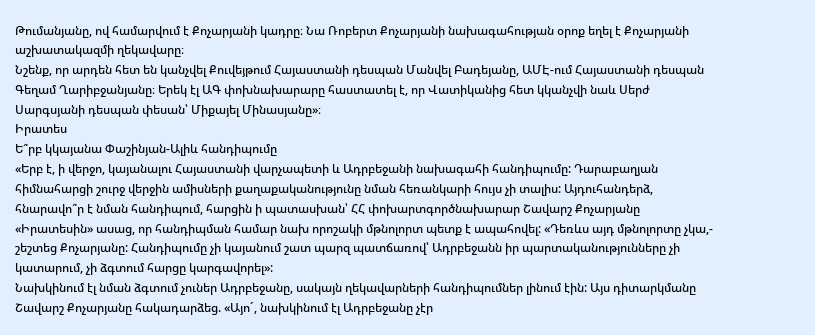Թումանյանը, ով համարվում է Քոչարյանի կադրը։ Նա Ռոբերտ Քոչարյանի նախագահության օրոք եղել է Քոչարյանի աշխատակազմի ղեկավարը։
Նշենք, որ արդեն հետ են կանչվել Քուվեյթում Հայաստանի դեսպան Մանվել Բադեյանը, ԱՄԷ-ում Հայաստանի դեսպան Գեղամ Ղարիբջանյանը։ Երեկ էլ ԱԳ փոխնախարարը հաստատել է, որ Վատիկանից հետ կկանչվի նաև Սերժ Սարգսյանի դեսպան փեսան՝ Միքայել Մինասյանը»։
Իրատես
Ե՞րբ կկայանա Փաշինյան-Ալիև հանդիպումը
«Երբ է, ի վերջո, կայանալու Հայաստանի վարչապետի և Ադրբեջանի նախագահի հանդիպումը: Դարաբաղյան հիմնահարցի շուրջ վերջին ամիսների քաղաքականությունը նման հեռանկարի հույս չի տալիս: Այդուհանդերձ, հնարավո՞ր է նման հանդիպում, հարցին ի պատասխան՝ ՀՀ փոխարտգործնախարար Շավարշ Քոչարյանը «Իրատեսին» ասաց, որ հանդիպման համար նախ որոշակի մթնոլորտ պետք է ապահովել: «Դեռևս այդ մթնոլորտը չկա,- շեշտեց Քոչարյանը: Հանդիպումը չի կայանում շատ պարզ պատճառով՝ Ադրբեջանն իր պարտականությունները չի կատարում, չի ձգտում հարցը կարգավորել»:
Նախկինում էլ նման ձգտում չուներ Ադրբեջանը, սակայն ղեկավարների հանդիպումներ լինում էին: Այս դիտարկմանը Շավարշ Քոչարյանը հակադարձեց. «Այո´, նախկինում էլ Ադրբեջանը չէր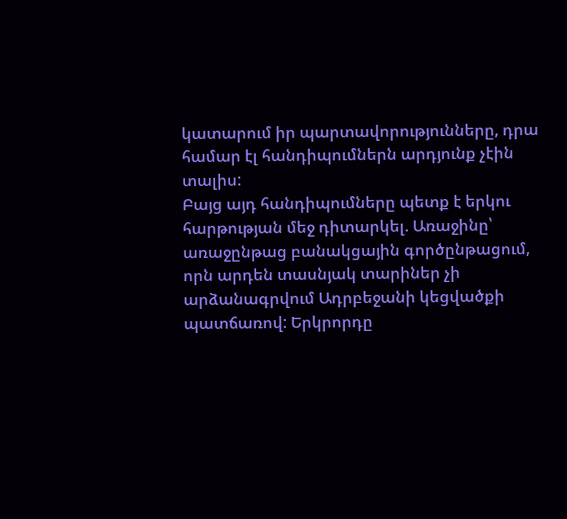կատարում իր պարտավորությունները, դրա համար էլ հանդիպումներն արդյունք չէին տալիս:
Բայց այդ հանդիպումները պետք է երկու հարթության մեջ դիտարկել. Առաջինը՝ առաջընթաց բանակցային գործընթացում, որն արդեն տասնյակ տարիներ չի արձանագրվում Ադրբեջանի կեցվածքի պատճառով: Երկրորդը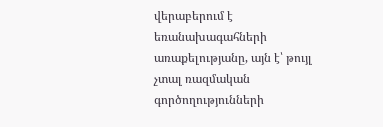վերաբերում է եռանախագահների առաքելությանը, այն է՝ թույլ չտալ ռազմական գործողությունների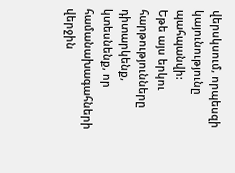վերսկսում, որպեսզի կայունությունը պահպանվի:
Եթե այս երկու հարթությունները դիտարկենք, կտեսնենք, որ համանախագահների վերջին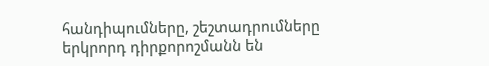հանդիպումները, շեշտադրումները երկրորդ դիրքորոշմանն են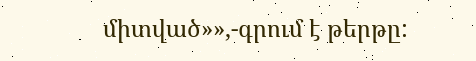միտված»»,-գրում է թերթը: